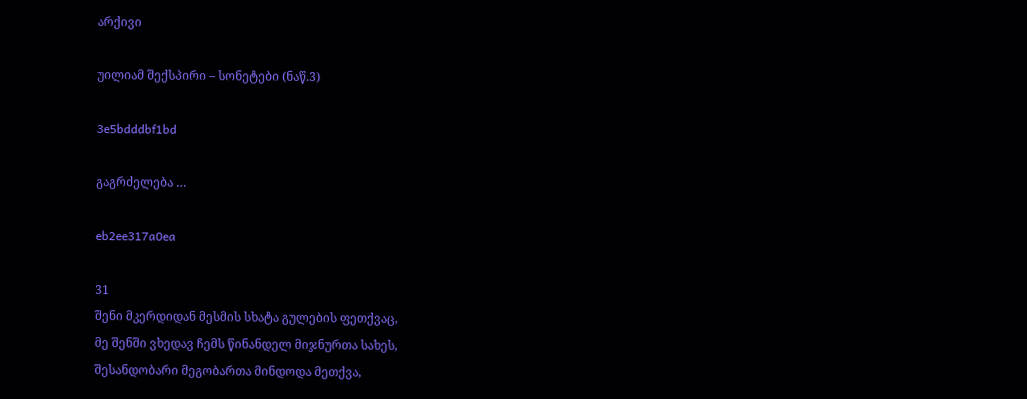არქივი

უილიამ შექსპირი – სონეტები (ნაწ.3)

3e5bdddbf1bd

გაგრძელება …

eb2ee317a0ea

31
შენი მკერდიდან მესმის სხატა გულების ფეთქვაც,
მე შენში ვხედავ ჩემს წინანდელ მიჯნურთა სახეს,
შესანდობარი მეგობართა მინდოდა მეთქვა,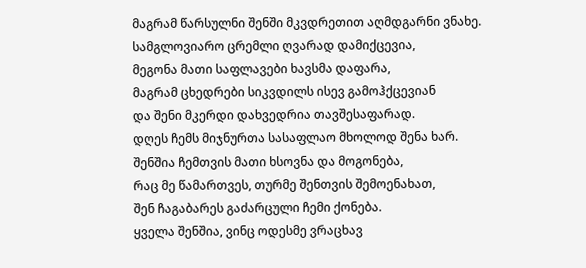მაგრამ წარსულნი შენში მკვდრეთით აღმდგარნი ვნახე.
სამგლოვიარო ცრემლი ღვარად დამიქცევია,
მეგონა მათი საფლავები ხავსმა დაფარა,
მაგრამ ცხედრები სიკვდილს ისევ გამოჰქცევიან
და შენი მკერდი დახვედრია თავშესაფარად.
დღეს ჩემს მიჯნურთა სასაფლაო მხოლოდ შენა ხარ.
შენშია ჩემთვის მათი ხსოვნა და მოგონება,
რაც მე წამართვეს, თურმე შენთვის შემოენახათ,
შენ ჩაგაბარეს გაძარცული ჩემი ქონება.
ყველა შენშია, ვინც ოდესმე ვრაცხავ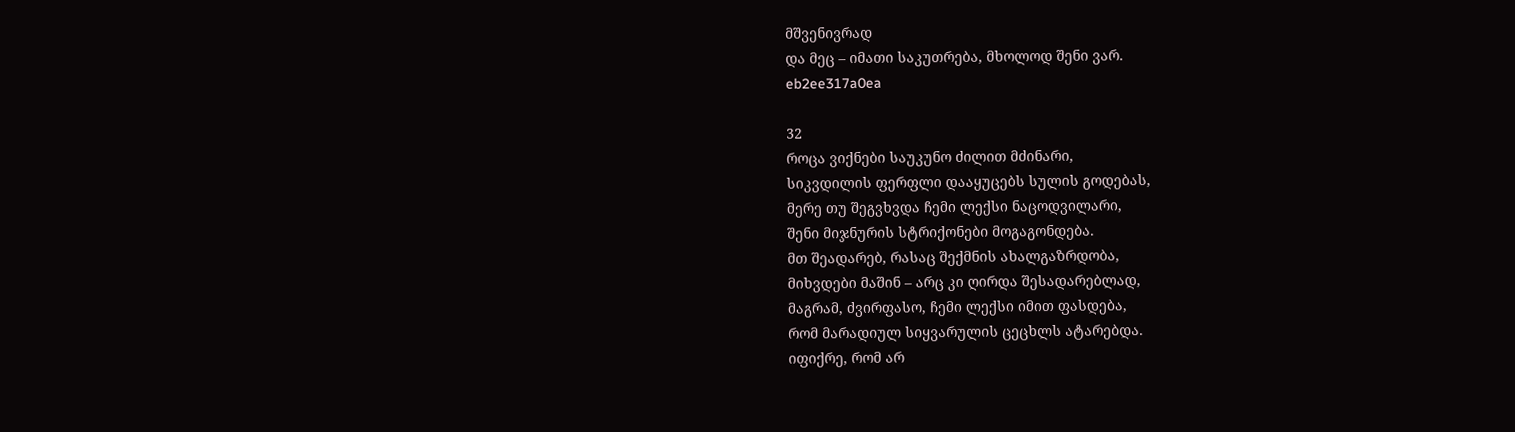მშვენივრად
და მეც – იმათი საკუთრება, მხოლოდ შენი ვარ.
eb2ee317a0ea

32
როცა ვიქნები საუკუნო ძილით მძინარი,
სიკვდილის ფერფლი დააყუცებს სულის გოდებას,
მერე თუ შეგვხვდა ჩემი ლექსი ნაცოდვილარი,
შენი მიჯნურის სტრიქონები მოგაგონდება.
მთ შეადარებ, რასაც შექმნის ახალგაზრდობა,
მიხვდები მაშინ – არც კი ღირდა შესადარებლად,
მაგრამ, ძვირფასო, ჩემი ლექსი იმით ფასდება,
რომ მარადიულ სიყვარულის ცეცხლს ატარებდა.
იფიქრე, რომ არ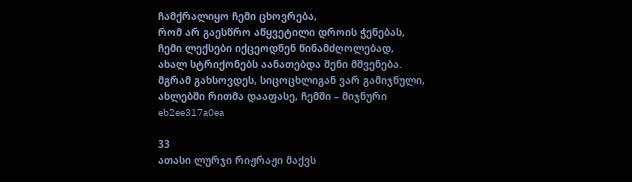ჩამქრალიყო ჩემი ცხოვრება,
რომ არ გაესწრო აწყვეტილი დროის ჭენებას,
ჩემი ლექსები იქცეოდნენ წინამძღოლებად,
ახალ სტრიქონებს აანათებდა შენი მშვენება.
მგრამ გახსოვდეს, სიცოცხლიგან ვარ გამიჯნული,
ახლებში რითმა დააფასე, ჩემში – მიჯნური
eb2ee317a0ea

33
ათასი ლურჯი რიჟრაჟი მაქვს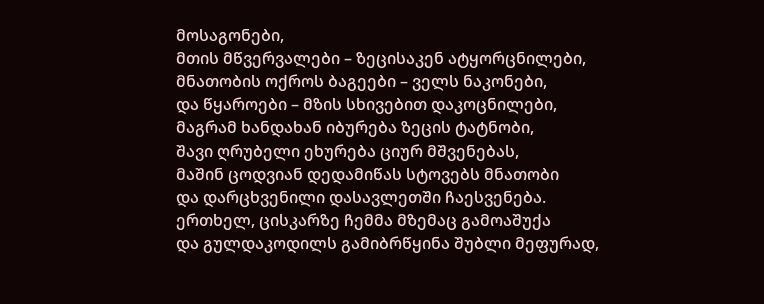მოსაგონები,
მთის მწვერვალები – ზეცისაკენ ატყორცნილები,
მნათობის ოქროს ბაგეები – ველს ნაკონები,
და წყაროები – მზის სხივებით დაკოცნილები,
მაგრამ ხანდახან იბურება ზეცის ტატნობი,
შავი ღრუბელი ეხურება ციურ მშვენებას,
მაშინ ცოდვიან დედამიწას სტოვებს მნათობი
და დარცხვენილი დასავლეთში ჩაესვენება.
ერთხელ, ცისკარზე ჩემმა მზემაც გამოაშუქა
და გულდაკოდილს გამიბრწყინა შუბლი მეფურად,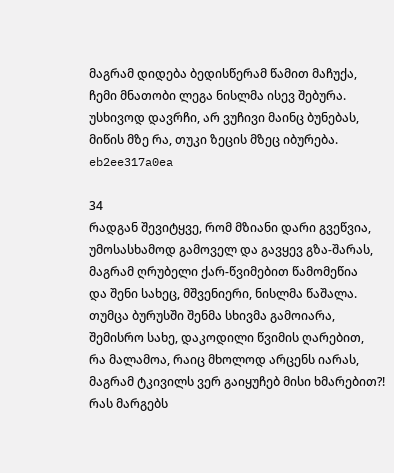მაგრამ დიდება ბედისწერამ წამით მაჩუქა,
ჩემი მნათობი ლეგა ნისლმა ისევ შებურა.
უსხივოდ დავრჩი, არ ვუჩივი მაინც ბუნებას,
მიწის მზე რა, თუკი ზეცის მზეც იბურება.
eb2ee317a0ea

34
რადგან შევიტყვე, რომ მზიანი დარი გვეწვია,
უმოსასხამოდ გამოველ და გავყევ გზა-შარას,
მაგრამ ღრუბელი ქარ-წვიმებით წამომეწია
და შენი სახეც, მშვენიერი, ნისლმა წაშალა.
თუმცა ბურუსში შენმა სხივმა გამოიარა,
შემისრო სახე, დაკოდილი წვიმის ღარებით,
რა მალამოა, რაიც მხოლოდ არცენს იარას,
მაგრამ ტკივილს ვერ გაიყუჩებ მისი ხმარებით?!
რას მარგებს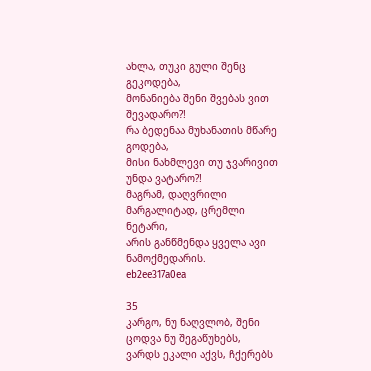ახლა, თუკი გული შენც გეკოდება,
მონანიება შენი შვებას ვით შევადარო?!
რა ბედენაა მუხანათის მწარე გოდება,
მისი ნახმლევი თუ ჯვარივით უნდა ვატარო?!
მაგრამ, დაღვრილი მარგალიტად, ცრემლი ნეტარი,
არის განწმენდა ყველა ავი ნამოქმედარის.
eb2ee317a0ea

35
კარგო, ნუ ნაღვლობ, შენი ცოდვა ნუ შეგაწუხებს,
ვარდს ეკალი აქვს, ჩქერებს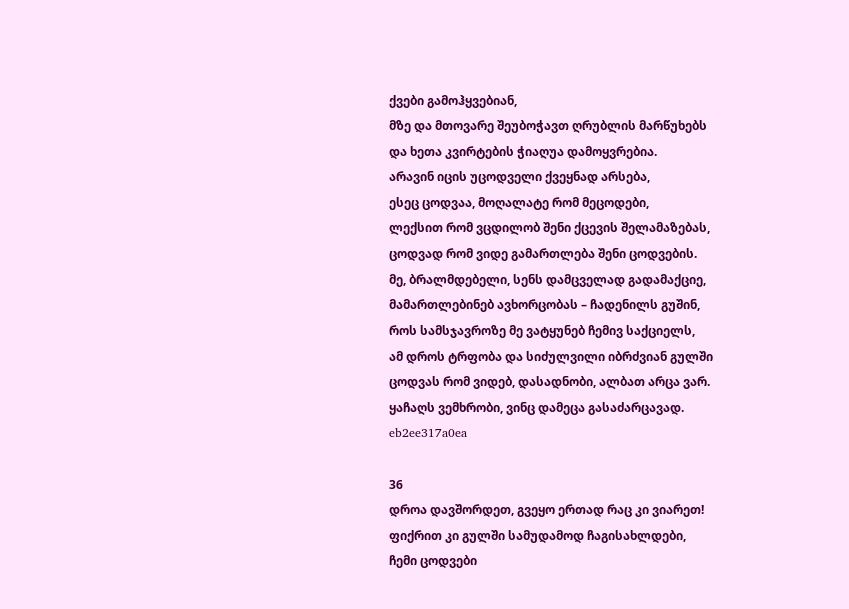ქვები გამოჰყვებიან,
მზე და მთოვარე შეუბოჭავთ ღრუბლის მარწუხებს
და ხეთა კვირტების ჭიაღუა დამოყვრებია.
არავინ იცის უცოდველი ქვეყნად არსება,
ესეც ცოდვაა, მოღალატე რომ მეცოდები,
ლექსით რომ ვცდილობ შენი ქცევის შელამაზებას,
ცოდვად რომ ვიდე გამართლება შენი ცოდვების.
მე, ბრალმდებელი, სენს დამცველად გადამაქციე,
მამართლებინებ ავხორცობას – ჩადენილს გუშინ,
როს სამსჯავროზე მე ვატყუნებ ჩემივ საქციელს,
ამ დროს ტრფობა და სიძულვილი იბრძვიან გულში
ცოდვას რომ ვიდებ, დასადნობი, ალბათ არცა ვარ.
ყაჩაღს ვემხრობი, ვინც დამეცა გასაძარცავად.
eb2ee317a0ea

36
დროა დავშორდეთ, გვეყო ერთად რაც კი ვიარეთ!
ფიქრით კი გულში სამუდამოდ ჩაგისახლდები,
ჩემი ცოდვები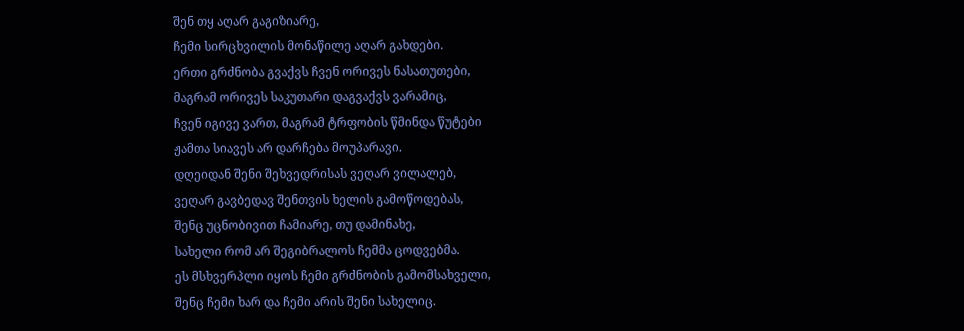შენ თყ აღარ გაგიზიარე,
ჩემი სირცხვილის მონაწილე აღარ გახდები.
ერთი გრძნობა გვაქვს ჩვენ ორივეს ნასათუთები,
მაგრამ ორივეს საკუთარი დაგვაქვს ვარამიც,
ჩვენ იგივე ვართ, მაგრამ ტრფობის წმინდა წუტები
ჟამთა სიავეს არ დარჩება მოუპარავი.
დღეიდან შენი შეხვედრისას ვეღარ ვილალებ,
ვეღარ გავბედავ შენთვის ხელის გამოწოდებას,
შენც უცნობივით ჩამიარე, თუ დამინახე,
სახელი რომ არ შეგიბრალოს ჩემმა ცოდვებმა.
ეს მსხვერპლი იყოს ჩემი გრძნობის გამომსახველი,
შენც ჩემი ხარ და ჩემი არის შენი სახელიც.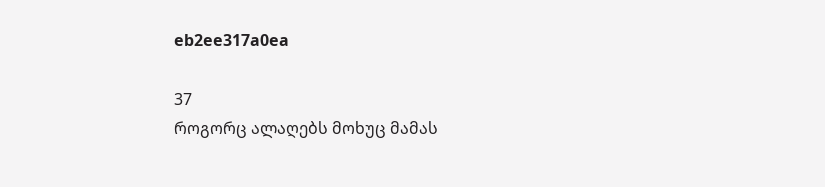eb2ee317a0ea

37
როგორც ალაღებს მოხუც მამას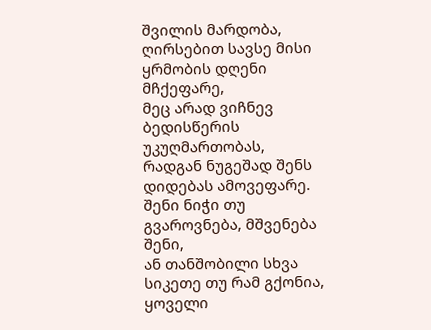შვილის მარდობა,
ღირსებით სავსე მისი ყრმობის დღენი მჩქეფარე,
მეც არად ვიჩნევ ბედისწერის უკუღმართობას,
რადგან ნუგეშად შენს დიდებას ამოვეფარე.
შენი ნიჭი თუ გვაროვნება, მშვენება შენი,
ან თანშობილი სხვა სიკეთე თუ რამ გქონია,
ყოველი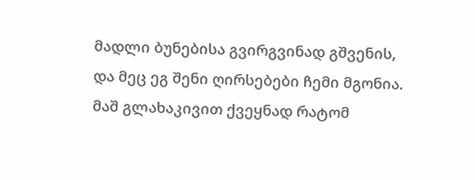მადლი ბუნებისა გვირგვინად გშვენის,
და მეც ეგ შენი ღირსებები ჩემი მგონია.
მაშ გლახაკივით ქვეყნად რატომ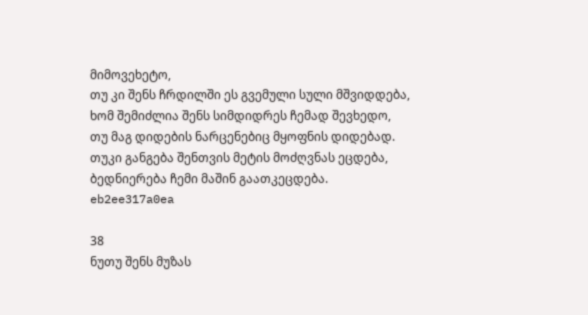მიმოვეხეტო,
თუ კი შენს ჩრდილში ეს გვემული სული მშვიდდება,
ხომ შემიძლია შენს სიმდიდრეს ჩემად შევხედო,
თუ მაგ დიდების ნარცენებიც მყოფნის დიდებად.
თუკი განგება შენთვის მეტის მოძღვნას ეცდება,
ბედნიერება ჩემი მაშინ გაათკეცდება.
eb2ee317a0ea

38
ნუთუ შენს მუზას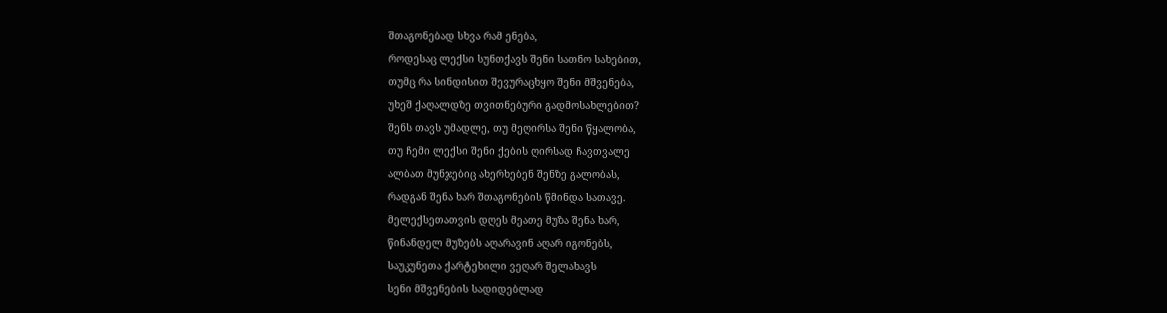შთაგონებად სხვა რამ ენება,
როდესაც ლექსი სუნთქავს შენი სათნო სახებით,
თუმც რა სინდისით შევურაცხყო შენი მშვენება,
უხეშ ქაღალდზე თვითნებური გადმოსახლებით?
შენს თავს უმადლე, თუ მეღირსა შენი წყალობა,
თუ ჩემი ლექსი შენი ქების ღირსად ჩავთვალე
ალბათ მუნჯებიც ახერხებენ შენზე გალობას,
რადგან შენა ხარ შთაგონების წმინდა სათავე.
მელექსეთათვის დღეს მეათე მუზა შენა ხარ,
წინანდელ მუზებს აღარავინ აღარ იგონებს,
საუკუნეთა ქარტეხილი ვეღარ შელახავს
სენი მშვენების სადიდებლად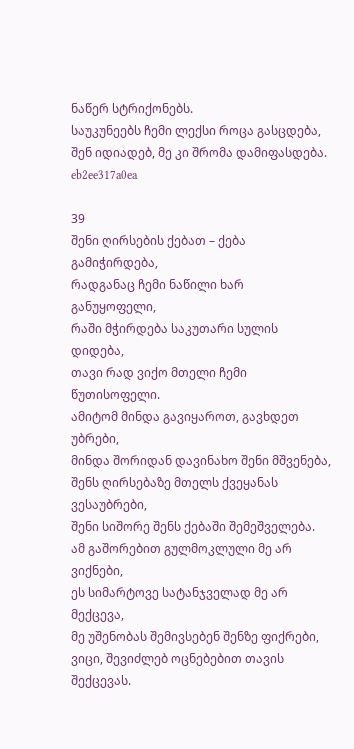ნაწერ სტრიქონებს.
საუკუნეებს ჩემი ლექსი როცა გასცდება,
შენ იდიადებ, მე კი შრომა დამიფასდება.
eb2ee317a0ea

39
შენი ღირსების ქებათ – ქება გამიჭირდება,
რადგანაც ჩემი ნაწილი ხარ განუყოფელი,
რაში მჭირდება საკუთარი სულის დიდება,
თავი რად ვიქო მთელი ჩემი წუთისოფელი.
ამიტომ მინდა გავიყაროთ, გავხდეთ უბრები,
მინდა შორიდან დავინახო შენი მშვენება,
შენს ღირსებაზე მთელს ქვეყანას ვესაუბრები,
შენი სიშორე შენს ქებაში შემეშველება.
ამ გაშორებით გულმოკლული მე არ ვიქნები,
ეს სიმარტოვე სატანჯველად მე არ მექცევა,
მე უშენობას შემივსებენ შენზე ფიქრები,
ვიცი, შევიძლებ ოცნებებით თავის შექცევას.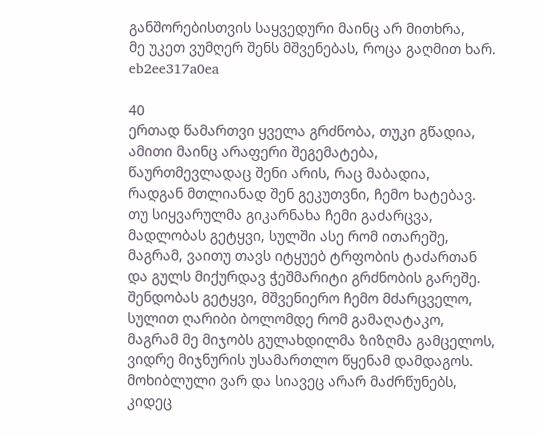განშორებისთვის საყვედური მაინც არ მითხრა,
მე უკეთ ვუმღერ შენს მშვენებას, როცა გაღმით ხარ.
eb2ee317a0ea

40
ერთად წამართვი ყველა გრძნობა, თუკი გწადია,
ამითი მაინც არაფერი შეგემატება,
წაურთმევლადაც შენი არის, რაც მაბადია,
რადგან მთლიანად შენ გეკუთვნი, ჩემო ხატებავ.
თუ სიყვარულმა გიკარნახა ჩემი გაძარცვა,
მადლობას გეტყვი, სულში ასე რომ ითარეშე,
მაგრამ, ვაითუ თავს იტყუებ ტრფობის ტაძართან
და გულს მიქურდავ ჭეშმარიტი გრძნობის გარეშე.
შენდობას გეტყვი, მშვენიერო ჩემო მძარცველო,
სულით ღარიბი ბოლომდე რომ გამაღატაკო,
მაგრამ მე მიჯობს გულახდილმა ზიზღმა გამცელოს,
ვიდრე მიჯნურის უსამართლო წყენამ დამდაგოს.
მოხიბლული ვარ და სიავეც არარ მაძრწუნებს,
კიდეც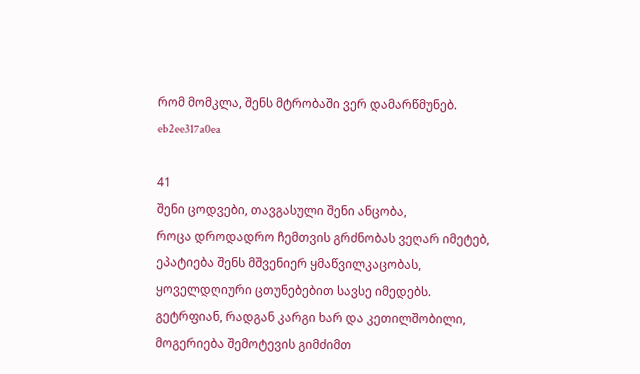რომ მომკლა, შენს მტრობაში ვერ დამარწმუნებ.
eb2ee317a0ea

41
შენი ცოდვები, თავგასული შენი ანცობა,
როცა დროდადრო ჩემთვის გრძნობას ვეღარ იმეტებ,
ეპატიება შენს მშვენიერ ყმაწვილკაცობას,
ყოველდღიური ცთუნებებით სავსე იმედებს.
გეტრფიან, რადგან კარგი ხარ და კეთილშობილი,
მოგერიება შემოტევის გიმძიმთ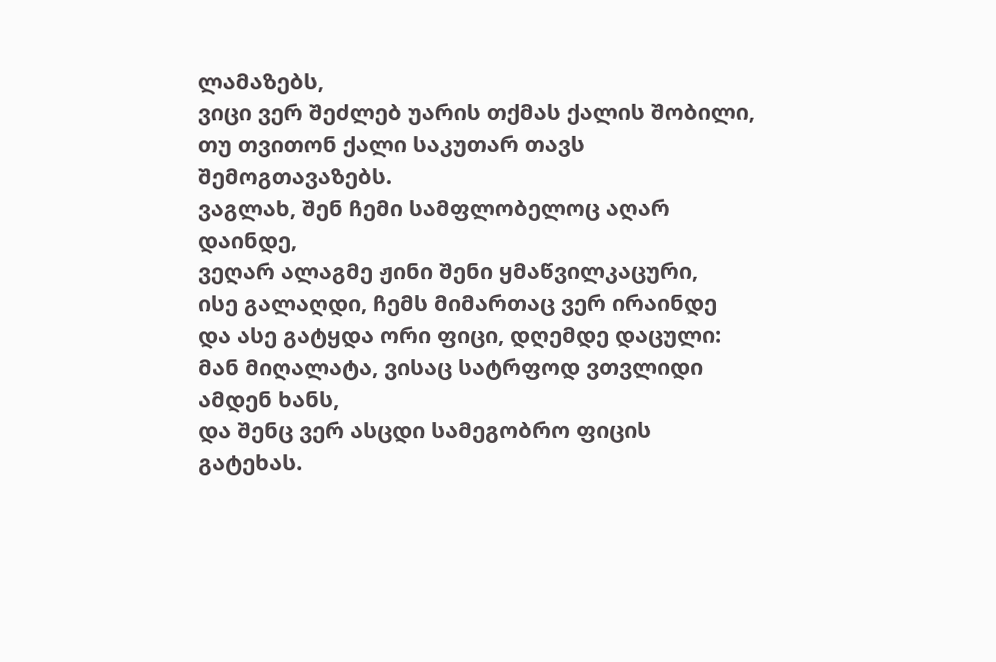ლამაზებს,
ვიცი ვერ შეძლებ უარის თქმას ქალის შობილი,
თუ თვითონ ქალი საკუთარ თავს შემოგთავაზებს.
ვაგლახ, შენ ჩემი სამფლობელოც აღარ დაინდე,
ვეღარ ალაგმე ჟინი შენი ყმაწვილკაცური,
ისე გალაღდი, ჩემს მიმართაც ვერ ირაინდე
და ასე გატყდა ორი ფიცი, დღემდე დაცული:
მან მიღალატა, ვისაც სატრფოდ ვთვლიდი ამდენ ხანს,
და შენც ვერ ასცდი სამეგობრო ფიცის გატეხას.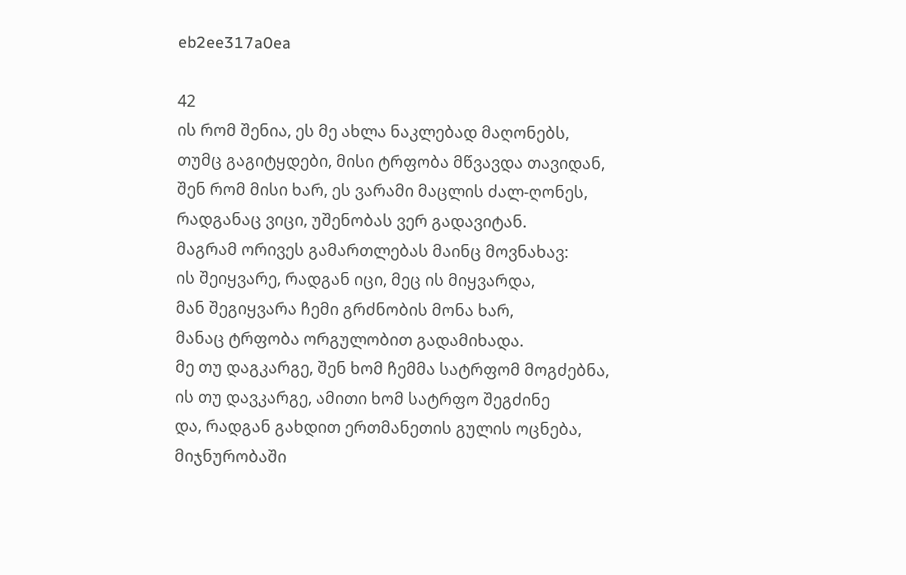eb2ee317a0ea

42
ის რომ შენია, ეს მე ახლა ნაკლებად მაღონებს,
თუმც გაგიტყდები, მისი ტრფობა მწვავდა თავიდან,
შენ რომ მისი ხარ, ეს ვარამი მაცლის ძალ-ღონეს,
რადგანაც ვიცი, უშენობას ვერ გადავიტან.
მაგრამ ორივეს გამართლებას მაინც მოვნახავ:
ის შეიყვარე, რადგან იცი, მეც ის მიყვარდა,
მან შეგიყვარა ჩემი გრძნობის მონა ხარ,
მანაც ტრფობა ორგულობით გადამიხადა.
მე თუ დაგკარგე, შენ ხომ ჩემმა სატრფომ მოგძებნა,
ის თუ დავკარგე, ამითი ხომ სატრფო შეგძინე
და, რადგან გახდით ერთმანეთის გულის ოცნება,
მიჯნურობაში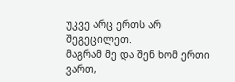უკვე არც ერთს არ შეგეცილეთ.
მაგრამ მე და შენ ხომ ერთი ვართ,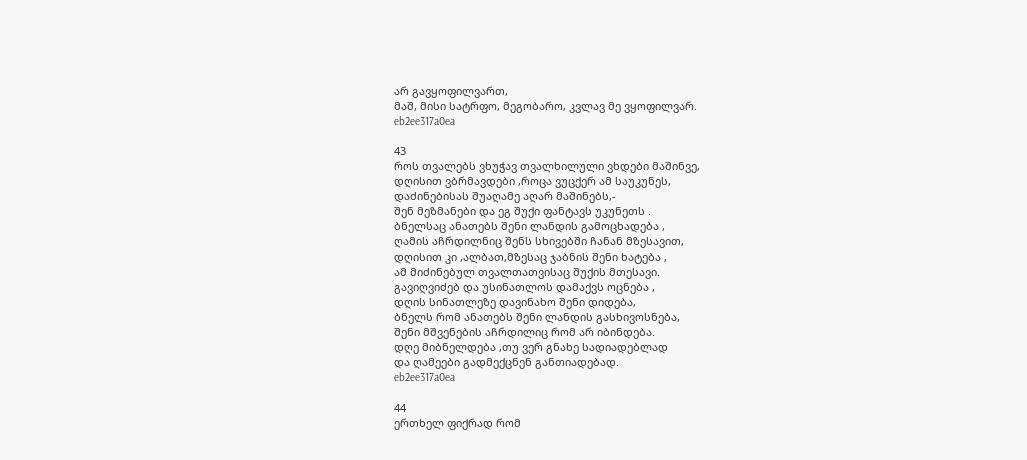არ გავყოფილვართ,
მაშ, მისი სატრფო, მეგობარო, კვლავ მე ვყოფილვარ.
eb2ee317a0ea

43
როს თვალებს ვხუჭავ თვალხილული ვხდები მაშინვე,
დღისით ვბრმავდები ,როცა ვუცქერ ამ საუკუნეს,
დაძინებისას შუაღამე აღარ მაშინებს,-
შენ მეზმანები და ეგ შუქი ფანტავს უკუნეთს .
ბნელსაც ანათებს შენი ლანდის გამოცხადება ,
ღამის აჩრდილნიც შენს სხივებში ჩანან მზესავით,
დღისით კი ,ალბათ,მზესაც ჯაბნის შენი ხატება ,
ამ მიძინებულ თვალთათვისაც შუქის მთესავი.
გავიღვიძებ და უსინათლოს დამაქვს ოცნება ,
დღის სინათლეზე დავინახო შენი დიდება,
ბნელს რომ ანათებს შენი ლანდის გასხივოსნება,
შენი მშვენების აჩრდილიც რომ არ იბინდება.
დღე მიბნელდება ,თუ ვერ გნახე სადიადებლად
და ღამეები გადმექცნენ განთიადებად.
eb2ee317a0ea

44
ერთხელ ფიქრად რომ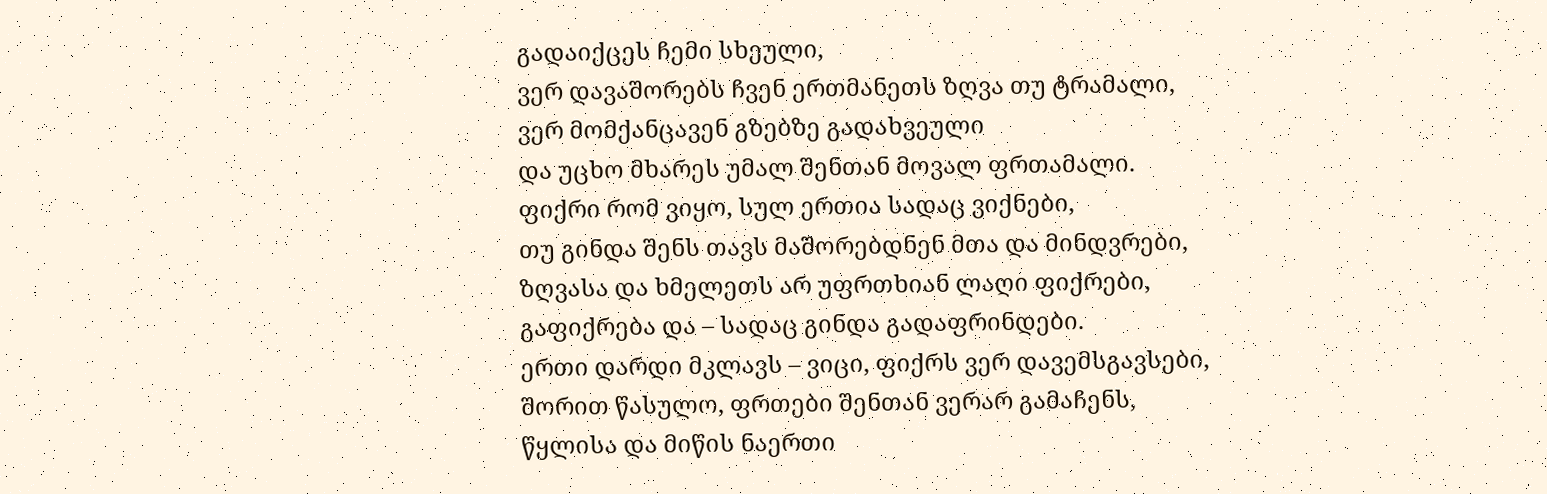გადაიქცეს ჩემი სხეული,
ვერ დავაშორებს ჩვენ ერთმანეთს ზღვა თუ ტრამალი,
ვერ მომქანცავენ გზებზე გადახვეული
და უცხო მხარეს უმალ შენთან მოვალ ფრთამალი.
ფიქრი რომ ვიყო, სულ ერთია სადაც ვიქნები,
თუ გინდა შენს თავს მაშორებდნენ მთა და მინდვრები,
ზღვასა და ხმელეთს არ უფრთხიან ლაღი ფიქრები,
გაფიქრება და – სადაც გინდა გადაფრინდები.
ერთი დარდი მკლავს – ვიცი, ფიქრს ვერ დავემსგავსები,
შორით წასულო, ფრთები შენთან ვერარ გამაჩენს,
წყლისა და მიწის ნაერთი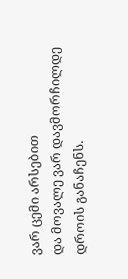ვარ ცემი არსებით
და მოვალე ვარ დავმორჩილდე დროის განაჩენს.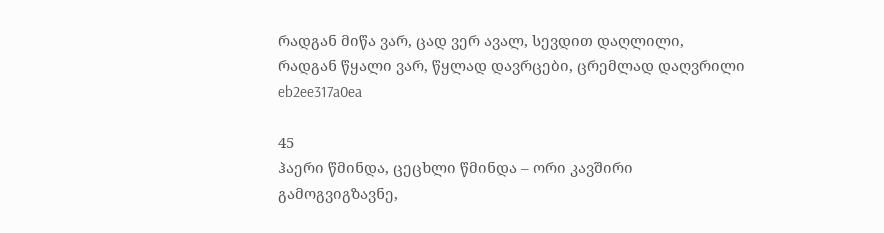რადგან მიწა ვარ, ცად ვერ ავალ, სევდით დაღლილი,
რადგან წყალი ვარ, წყლად დავრცები, ცრემლად დაღვრილი
eb2ee317a0ea

45
ჰაერი წმინდა, ცეცხლი წმინდა – ორი კავშირი
გამოგვიგზავნე,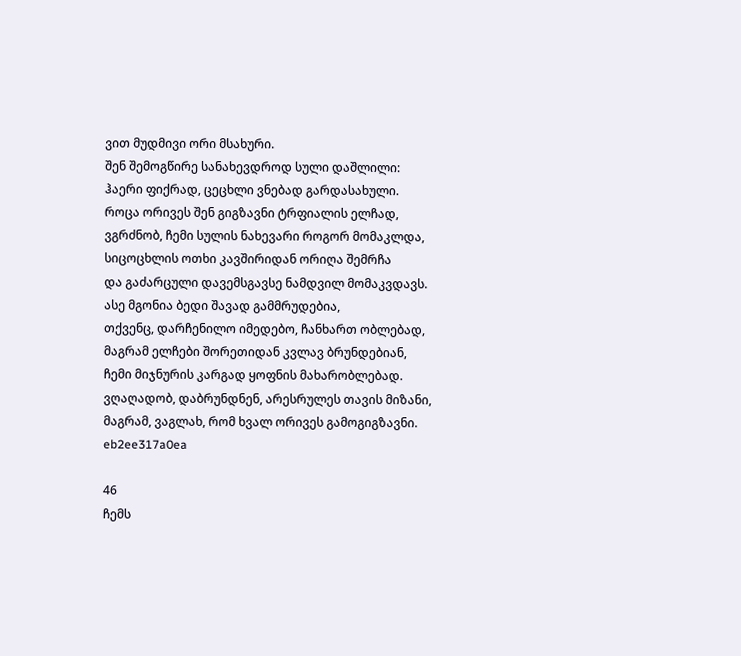ვით მუდმივი ორი მსახური.
შენ შემოგწირე სანახევდროდ სული დაშლილი:
ჰაერი ფიქრად, ცეცხლი ვნებად გარდასახული.
როცა ორივეს შენ გიგზავნი ტრფიალის ელჩად,
ვგრძნობ, ჩემი სულის ნახევარი როგორ მომაკლდა,
სიცოცხლის ოთხი კავშირიდან ორიღა შემრჩა
და გაძარცული დავემსგავსე ნამდვილ მომაკვდავს.
ასე მგონია ბედი შავად გამმრუდებია,
თქვენც, დარჩენილო იმედებო, ჩანხართ ობლებად,
მაგრამ ელჩები შორეთიდან კვლავ ბრუნდებიან,
ჩემი მიჯნურის კარგად ყოფნის მახარობლებად.
ვღაღადობ, დაბრუნდნენ, არესრულეს თავის მიზანი,
მაგრამ, ვაგლახ, რომ ხვალ ორივეს გამოგიგზავნი.
eb2ee317a0ea

46
ჩემს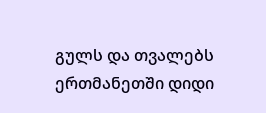გულს და თვალებს ერთმანეთში დიდი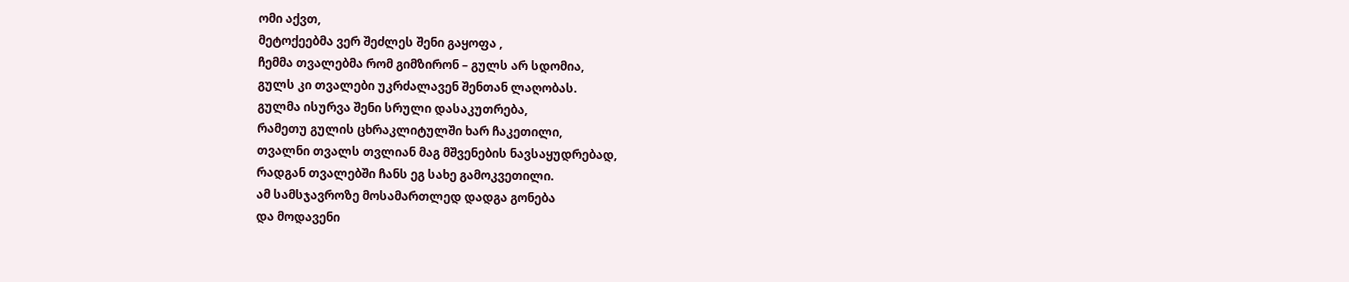ომი აქვთ,
მეტოქეებმა ვერ შეძლეს შენი გაყოფა ,
ჩემმა თვალებმა რომ გიმზირონ – გულს არ სდომია,
გულს კი თვალები უკრძალავენ შენთან ლაღობას.
გულმა ისურვა შენი სრული დასაკუთრება,
რამეთუ გულის ცხრაკლიტულში ხარ ჩაკეთილი,
თვალნი თვალს თვლიან მაგ მშვენების ნავსაყუდრებად,
რადგან თვალებში ჩანს ეგ სახე გამოკვეთილი.
ამ სამსჯავროზე მოსამართლედ დადგა გონება
და მოდავენი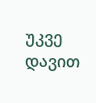უკვე დავით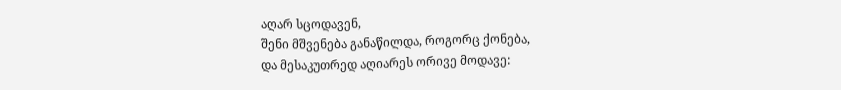აღარ სცოდავენ,
შენი მშვენება განაწილდა, როგორც ქონება,
და მესაკუთრედ აღიარეს ორივე მოდავე: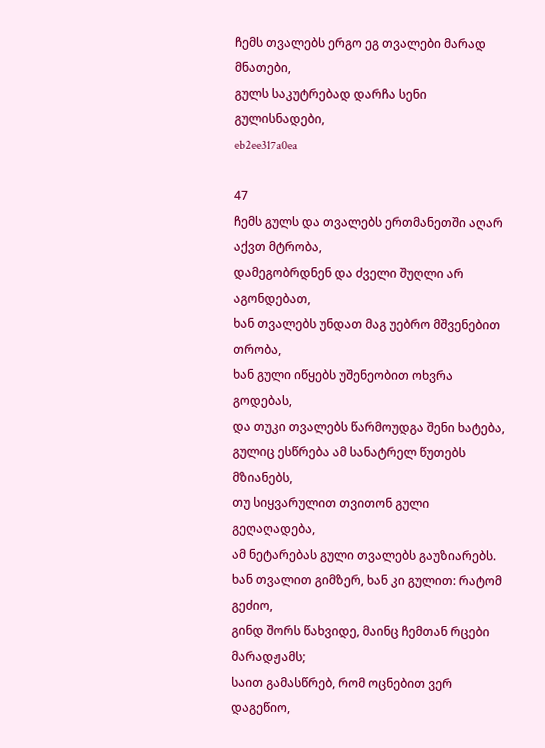ჩემს თვალებს ერგო ეგ თვალები მარად მნათები,
გულს საკუტრებად დარჩა სენი გულისნადები,
eb2ee317a0ea

47
ჩემს გულს და თვალებს ერთმანეთში აღარ აქვთ მტრობა,
დამეგობრდნენ და ძველი შუღლი არ აგონდებათ,
ხან თვალებს უნდათ მაგ უებრო მშვენებით თრობა,
ხან გული იწყებს უშენეობით ოხვრა გოდებას,
და თუკი თვალებს წარმოუდგა შენი ხატება,
გულიც ესწრება ამ სანატრელ წუთებს მზიანებს,
თუ სიყვარულით თვითონ გული გეღაღადება,
ამ ნეტარებას გული თვალებს გაუზიარებს.
ხან თვალით გიმზერ, ხან კი გულით: რატომ გეძიო,
გინდ შორს წახვიდე, მაინც ჩემთან რცები მარადჟამს;
საით გამასწრებ, რომ ოცნებით ვერ დაგეწიო,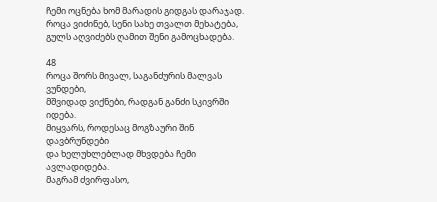ჩემი ოცნება ხომ მარადის გიდგას დარაჯად.
როცა ვიძინებ, სენი სახე თვალთ მეხატება,
გულს აღვიძებს ღამით შენი გამოცხადება.

48
როცა შორს მივალ, საგანძურის მალვას ვუნდები,
მშვიდად ვიქნები, რადგან განძი სკივრში იდება.
მიყვარს, როდესაც მოგზაური შინ დავბრუნდები
და ხელუხლებლად მხვდება ჩემი ავლადიდება.
მაგრამ ძვირფასო,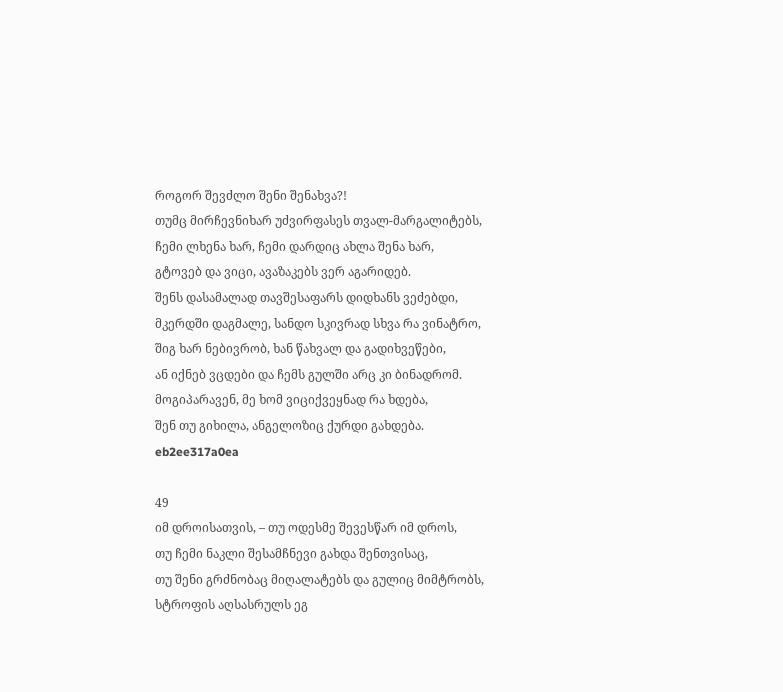როგორ შევძლო შენი შენახვა?!
თუმც მირჩევნიხარ უძვირფასეს თვალ-მარგალიტებს,
ჩემი ლხენა ხარ, ჩემი დარდიც ახლა შენა ხარ,
გტოვებ და ვიცი, ავაზაკებს ვერ აგარიდებ.
შენს დასამალად თავშესაფარს დიდხანს ვეძებდი,
მკერდში დაგმალე, სანდო სკივრად სხვა რა ვინატრო,
შიგ ხარ ნებივრობ, ხან წახვალ და გადიხვეწები,
ან იქნებ ვცდები და ჩემს გულში არც კი ბინადრომ.
მოგიპარავენ, მე ხომ ვიციქვეყნად რა ხდება,
შენ თუ გიხილა, ანგელოზიც ქურდი გახდება.
eb2ee317a0ea

49
იმ დროისათვის, – თუ ოდესმე შევესწარ იმ დროს,
თუ ჩემი ნაკლი შესამჩნევი გახდა შენთვისაც,
თუ შენი გრძნობაც მიღალატებს და გულიც მიმტრობს,
სტროფის აღსასრულს ეგ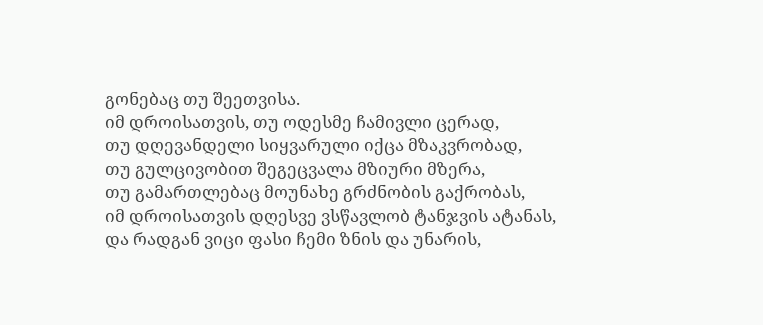გონებაც თუ შეეთვისა.
იმ დროისათვის, თუ ოდესმე ჩამივლი ცერად,
თუ დღევანდელი სიყვარული იქცა მზაკვრობად,
თუ გულცივობით შეგეცვალა მზიური მზერა,
თუ გამართლებაც მოუნახე გრძნობის გაქრობას,
იმ დროისათვის დღესვე ვსწავლობ ტანჯვის ატანას,
და რადგან ვიცი ფასი ჩემი ზნის და უნარის,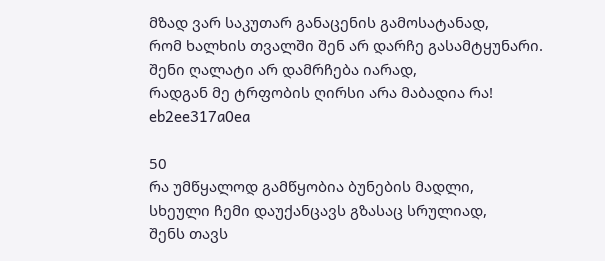მზად ვარ საკუთარ განაცენის გამოსატანად,
რომ ხალხის თვალში შენ არ დარჩე გასამტყუნარი.
შენი ღალატი არ დამრჩება იარად,
რადგან მე ტრფობის ღირსი არა მაბადია რა!
eb2ee317a0ea

50
რა უმწყალოდ გამწყობია ბუნების მადლი,
სხეული ჩემი დაუქანცავს გზასაც სრულიად,
შენს თავს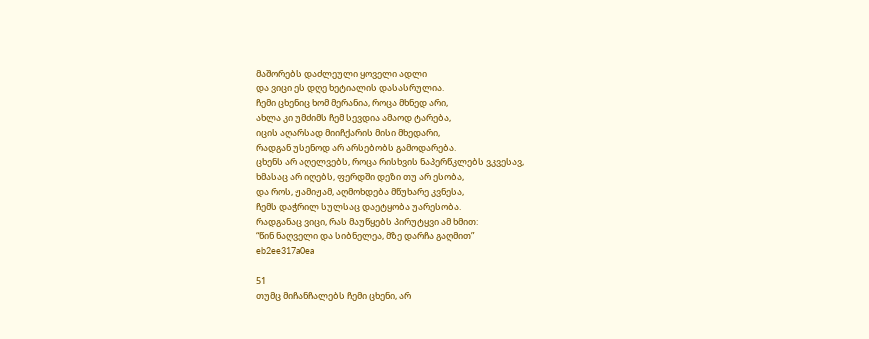მაშორებს დაძლეული ყოველი ადლი
და ვიცი ეს დღე ხეტიალის დასასრულია.
ჩემი ცხენიც ხომ მერანია, როცა მხნედ არი,
ახლა კი უმძიმს ჩემ სევდია ამაოდ ტარება,
იცის აღარსად მიიჩქარის მისი მხედარი,
რადგან უსენოდ არ არსებობს გამოდარება.
ცხენს არ აღელვებს, როცა რისხვის ნაპერწკლებს ვკვესავ,
ხმასაც არ იღებს, ფერდში დეზი თუ არ ესობა,
და როს, ჟამიჟამ, აღმოხდება მწუხარე კვნესა,
ჩემს დაჭრილ სულსაც დაეტყობა უარესობა.
რადგანაც ვიცი, რას მაუწყებს პირუტყვი ამ ხმით:
“წინ ნაღველი და სიბნელეა, მზე დარჩა გაღმით”
eb2ee317a0ea

51
თუმც მიჩანჩალებს ჩემი ცხენი, არ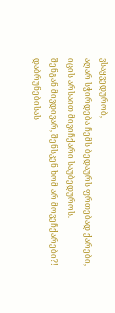ვსაყვედურობ,
აღარ სჭირდება ჩემს ბედაურს ფრთებად ქარები,
იცის არსაით მივიჩქარი საუბედუროს.
შენგან მივდივარ, შენსკენ ხომ არ მოვეჩქარები?!
დაბრუნებისას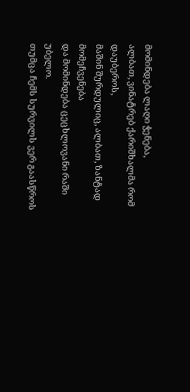მომინდება ლაღი ჭენება,
ალბათ, ვინატრებ ქარიშხალმა რომ დაუბეროს,
მაშინ შურდულიც, ალბათ, ზანტად მომეჩვენება
და მომინდება ცეცხლოვანი რაში უბელო.
თუმცა ჩემს სურვილს ვერ გაასწროს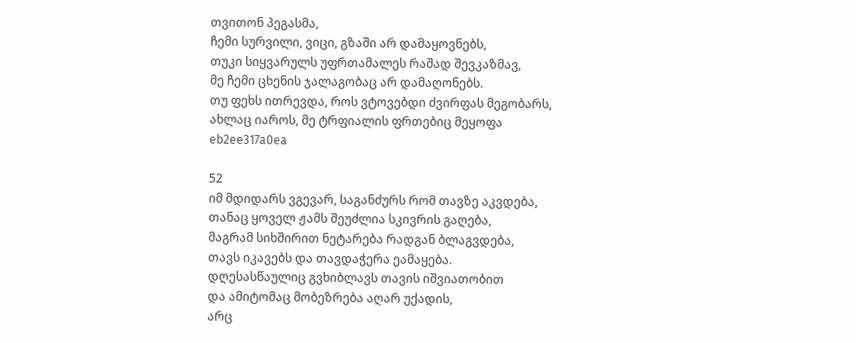თვითონ პეგასმა,
ჩემი სურვილი, ვიცი, გზაში არ დამაყოვნებს,
თუკი სიყვარულს უფრთამალეს რაშად შევკაზმავ,
მე ჩემი ცხენის ჯალაგობაც არ დამაღონებს.
თუ ფეხს ითრევდა, როს ვტოვებდი ძვირფას მეგობარს,
ახლაც იაროს, მე ტრფიალის ფრთებიც მეყოფა
eb2ee317a0ea

52
იმ მდიდარს ვგევარ, საგანძურს რომ თავზე აკვდება,
თანაც ყოველ ჟამს შეუძლია სკივრის გაღება,
მაგრამ სიხშირით ნეტარება რადგან ბლაგვდება,
თავს იკავებს და თავდაჭერა ეამაყება.
დღესასწაულიც გვხიბლავს თავის იშვიათობით
და ამიტომაც მობეზრება აღარ უქადის,
არც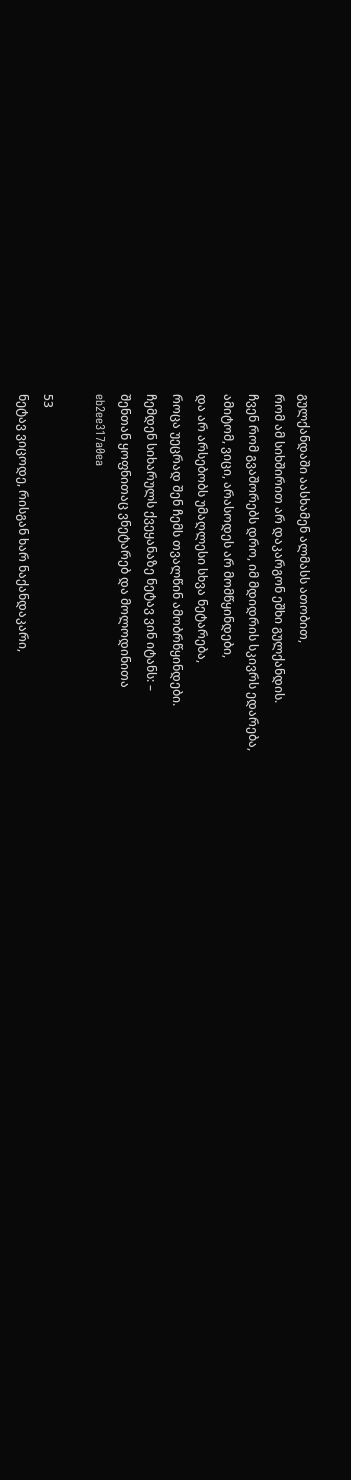გულქანდაში აასხამენ ალმასს ათობით,
რომ ამ სიხშირით არ დაკარგონ ეშხი გულქანდის.
ჩვენ რომ გვაშორებს დრო, იმ მდიდრის სკივრს ედარება,
ამიტომ, ვიცი, არასოდეს არ მომწყინდები,
და არ არსებობს უმაღლესი სხვა ნეტარება,
როცა უეცრად შენ ჩემს თვალწინ ამობრწყინდები.
ჩემდენ სიხარულს ქვეყანაზე ნეტავ ვინ იტანს: –
შენთან ყოფნითაც ვნეტარებ და მოლოდინითა
eb2ee317a0ea

53
ნეტავ ვიცოდე, რისგან ხარ ნაქანდაკარი,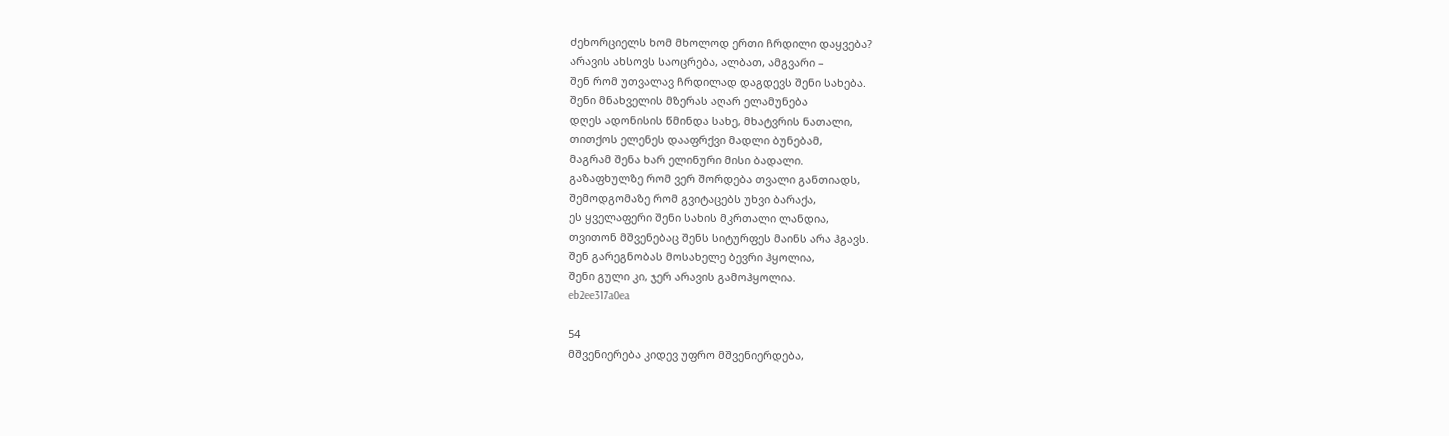ძეხორციელს ხომ მხოლოდ ერთი ჩრდილი დაყვება?
არავის ახსოვს საოცრება, ალბათ, ამგვარი –
შენ რომ უთვალავ ჩრდილად დაგდევს შენი სახება.
შენი მნახველის მზერას აღარ ელამუნება
დღეს ადონისის წმინდა სახე, მხატვრის ნათალი,
თითქოს ელენეს დააფრქვი მადლი ბუნებამ,
მაგრამ შენა ხარ ელინური მისი ბადალი.
გაზაფხულზე რომ ვერ შორდება თვალი განთიადს,
შემოდგომაზე რომ გვიტაცებს უხვი ბარაქა,
ეს ყველაფერი შენი სახის მკრთალი ლანდია,
თვითონ მშვენებაც შენს სიტურფეს მაინს არა ჰგავს.
შენ გარეგნობას მოსახელე ბევრი ჰყოლია,
შენი გული კი, ჯერ არავის გამოჰყოლია.
eb2ee317a0ea

54
მშვენიერება კიდევ უფრო მშვენიერდება,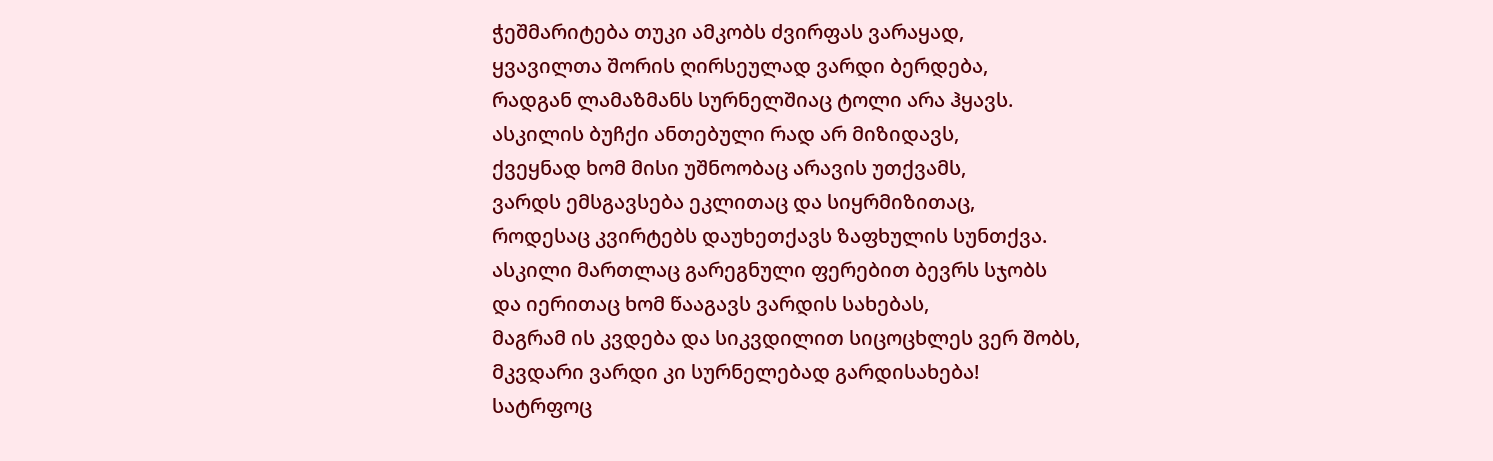ჭეშმარიტება თუკი ამკობს ძვირფას ვარაყად,
ყვავილთა შორის ღირსეულად ვარდი ბერდება,
რადგან ლამაზმანს სურნელშიაც ტოლი არა ჰყავს.
ასკილის ბუჩქი ანთებული რად არ მიზიდავს,
ქვეყნად ხომ მისი უშნოობაც არავის უთქვამს,
ვარდს ემსგავსება ეკლითაც და სიყრმიზითაც,
როდესაც კვირტებს დაუხეთქავს ზაფხულის სუნთქვა.
ასკილი მართლაც გარეგნული ფერებით ბევრს სჯობს
და იერითაც ხომ წააგავს ვარდის სახებას,
მაგრამ ის კვდება და სიკვდილით სიცოცხლეს ვერ შობს,
მკვდარი ვარდი კი სურნელებად გარდისახება!
სატრფოც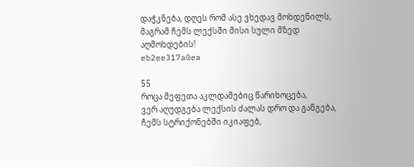დაჭკნება, დღეს რომ ასე ვხედავ მოხდენილს,
მაგრამ ჩემს ლექსში მისი სული მზედ აღმოხდების!
eb2ee317a0ea

55
როცა მეფეთა აკლდამებიც წარიხოცება,
ვერ აღუდგება ლექსის ძალას დრო და განგება,
ჩემს სტრიქონებში იკიაფებ,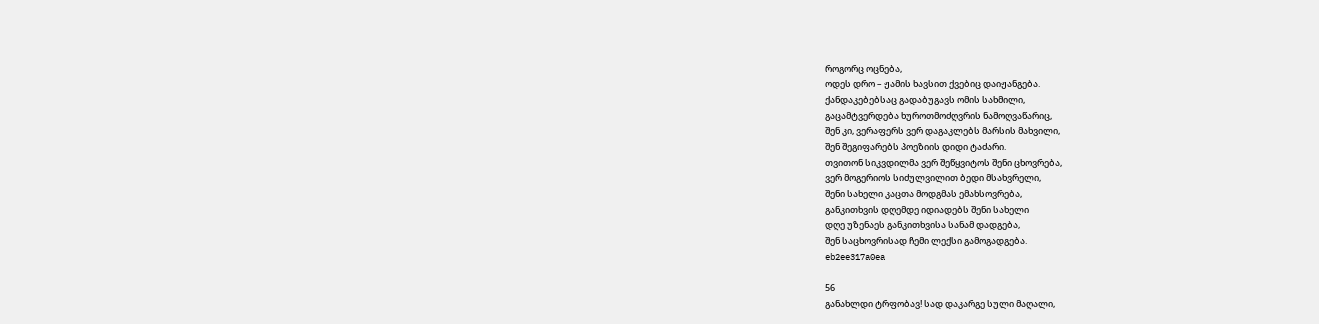როგორც ოცნება,
ოდეს დრო – ჟამის ხავსით ქვებიც დაიჟანგება.
ქანდაკებებსაც გადაბუგავს ომის სახმილი,
გაცამტვერდება ხუროთმოძღვრის ნამოღვაწარიც,
შენ კი, ვერაფერს ვერ დაგაკლებს მარსის მახვილი,
შენ შეგიფარებს პოეზიის დიდი ტაძარი.
თვითონ სიკვდილმა ვერ შეწყვიტოს შენი ცხოვრება,
ვერ მოგერიოს სიძულვილით ბედი მსახვრელი,
შენი სახელი კაცთა მოდგმას ემახსოვრება,
განკითხვის დღემდე იდიადებს შენი სახელი
დღე უზენაეს განკითხვისა სანამ დადგება,
შენ საცხოვრისად ჩემი ლექსი გამოგადგება.
eb2ee317a0ea

56
განახლდი ტრფობავ! სად დაკარგე სული მაღალი,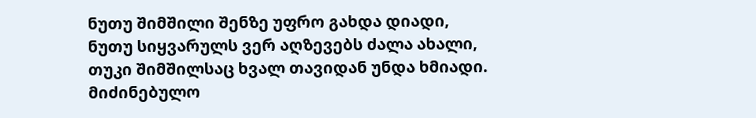ნუთუ შიმშილი შენზე უფრო გახდა დიადი,
ნუთუ სიყვარულს ვერ აღზევებს ძალა ახალი,
თუკი შიმშილსაც ხვალ თავიდან უნდა ხმიადი.
მიძინებულო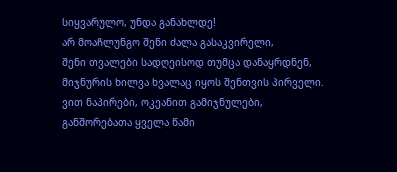სიყვარულო, უნდა განახლდე!
არ მოაჩლუნგო შენი ძალა გასაკვირელი,
შენი თვალები სადღეისოდ თუმცა დანაყრდნენ,
მიჯნურის ხილვა ხვალაც იყოს შენთვის პირველი.
ვით ნაპირები, ოკეანით გამიჯნულები,
განშორებათა ყველა წამი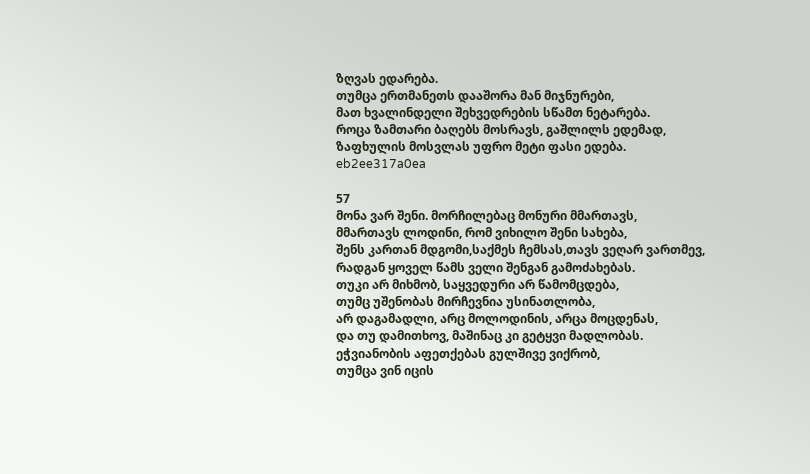ზღვას ედარება.
თუმცა ერთმანეთს დააშორა მან მიჯნურები,
მათ ხვალინდელი შეხვედრების სწამთ ნეტარება.
როცა ზამთარი ბაღებს მოსრავს, გაშლილს ედემად,
ზაფხულის მოსვლას უფრო მეტი ფასი ედება.
eb2ee317a0ea

57
მონა ვარ შენი. მორჩილებაც მონური მმართავს,
მმართავს ლოდინი, რომ ვიხილო შენი სახება,
შენს კართან მდგომი,საქმეს ჩემსას,თავს ვეღარ ვართმევ,
რადგან ყოველ წამს ველი შენგან გამოძახებას.
თუკი არ მიხმობ, საყვედური არ წამომცდება,
თუმც უშენობას მირჩევნია უსინათლობა,
არ დაგამადლი, არც მოლოდინის, არცა მოცდენას,
და თუ დამითხოვ, მაშინაც კი გეტყვი მადლობას.
ეჭვიანობის აფეთქებას გულშივე ვიქრობ,
თუმცა ვინ იცის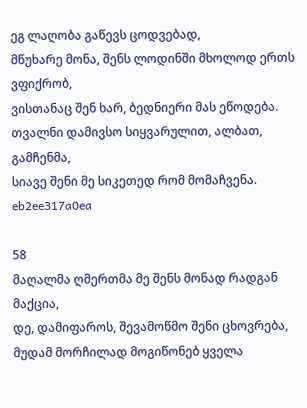ეგ ლაღობა გაწევს ცოდვებად,
მწუხარე მონა, შენს ლოდინში მხოლოდ ერთს ვფიქრობ,
ვისთანაც შენ ხარ, ბედნიერი მას ეწოდება.
თვალნი დამივსო სიყვარულით, ალბათ, გამჩენმა,
სიავე შენი მე სიკეთედ რომ მომაჩვენა.
eb2ee317a0ea

58
მაღალმა ღმერთმა მე შენს მონად რადგან მაქცია,
დე, დამიფაროს, შევამოწმო შენი ცხოვრება,
მუდამ მორჩილად მოგიწონებ ყველა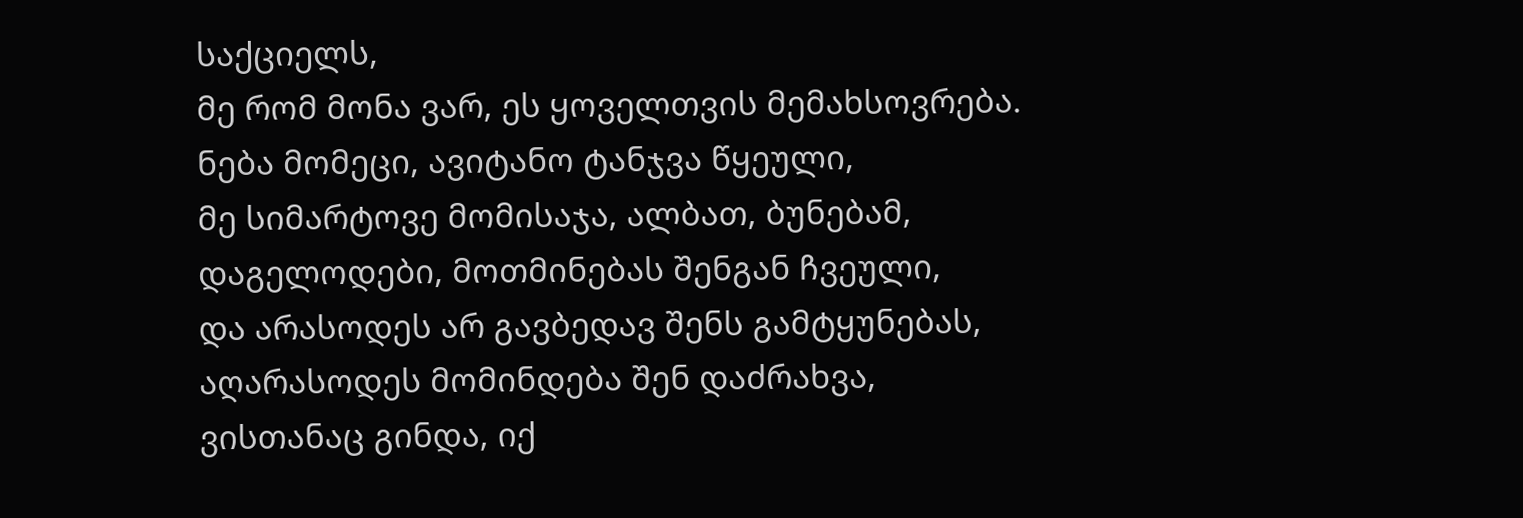საქციელს,
მე რომ მონა ვარ, ეს ყოველთვის მემახსოვრება.
ნება მომეცი, ავიტანო ტანჯვა წყეული,
მე სიმარტოვე მომისაჯა, ალბათ, ბუნებამ,
დაგელოდები, მოთმინებას შენგან ჩვეული,
და არასოდეს არ გავბედავ შენს გამტყუნებას,
აღარასოდეს მომინდება შენ დაძრახვა,
ვისთანაც გინდა, იქ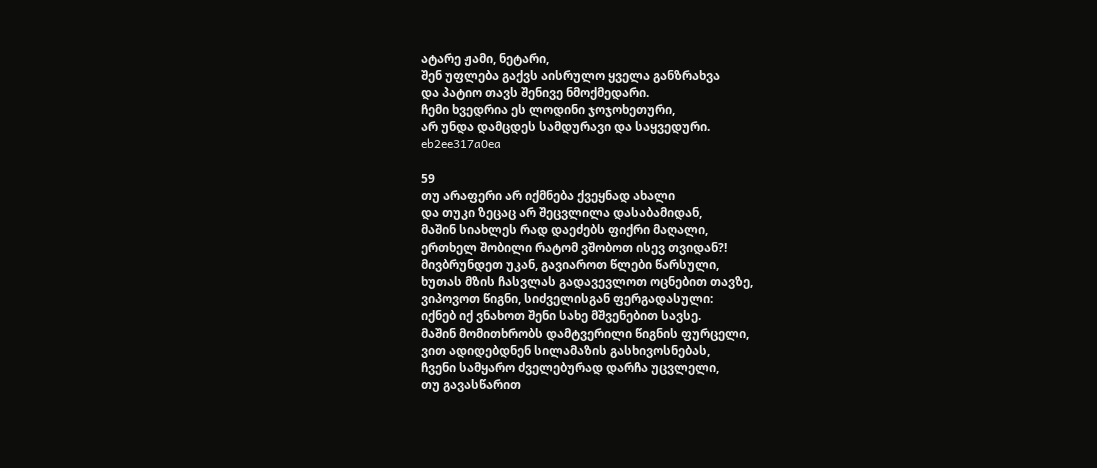ატარე ჟამი, ნეტარი,
შენ უფლება გაქვს აისრულო ყველა განზრახვა
და პატიო თავს შენივე ნმოქმედარი.
ჩემი ხვედრია ეს ლოდინი ჯოჯოხეთური,
არ უნდა დამცდეს სამდურავი და საყვედური.
eb2ee317a0ea

59
თუ არაფერი არ იქმნება ქვეყნად ახალი
და თუკი ზეცაც არ შეცვლილა დასაბამიდან,
მაშინ სიახლეს რად დაეძებს ფიქრი მაღალი,
ერთხელ შობილი რატომ ვშობოთ ისევ თვიდან?!
მივბრუნდეთ უკან, გავიაროთ წლები წარსული,
ხუთას მზის ჩასვლას გადავევლოთ ოცნებით თავზე,
ვიპოვოთ წიგნი, სიძველისგან ფერგადასული:
იქნებ იქ ვნახოთ შენი სახე მშვენებით სავსე.
მაშინ მომითხრობს დამტვერილი წიგნის ფურცელი,
ვით ადიდებდნენ სილამაზის გასხივოსნებას,
ჩვენი სამყარო ძველებურად დარჩა უცვლელი,
თუ გავასწარით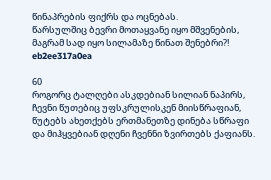წინაპრების ფიქრს და ოცნებას.
წარსულშიც ბევრი მოთაყვანე იყო მშვენების,
მაგრამ სად იყო სილამაზე წინათ შენებრი?!
eb2ee317a0ea

60
როგორც ტალღები ასკდებიან სილიან ნაპირს,
ჩევნი წუთებიც უფსკრულისკენ მიისწრაფიან,
წუტებს ახეთქებს ერთმანეთზე დინება სწრაფი
და მიჰყვებიან დღენი ჩვენნი ზვირთებს ქაფიანს.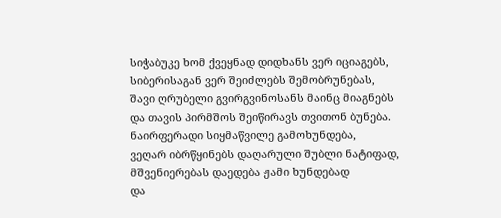სიჭაბუკე ხომ ქვეყნად დიდხანს ვერ იციაგებს,
სიბერისაგან ვერ შეიძლებს შემობრუნებას,
შავი ღრუბელი გვირგვინოსანს მაინც მიაგნებს
და თავის პირმშოს შეიწირავს თვითონ ბუნება.
ნაირფერადი სიყმაწვილე გამოხუნდება,
ვეღარ იბრწყინებს დაღარული შუბლი ნატიფად,
მშვენიერებას დაედება ჟამი ხუნდებად
და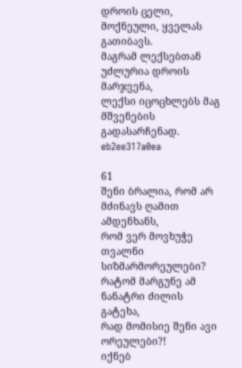დროის ცელი, მოქნეული, ყველას გათიბავს.
მაგრამ ლექსებთან უძლურია დროის მარჯვენა,
ლექსი იცოცხლებს მაგ მშვენების გადასარჩენად.
eb2ee317a0ea

61
შენი ბრალია, რომ არ მძინავს ღამით ამდენხანს,
რომ ვერ მოვხუჭე თვალნი სიზმარმორეულები?
რატომ მარგუნე ამ ნანატრი ძილის გატეხა,
რად მომისიე შენი ავი ორეულები?!
იქნებ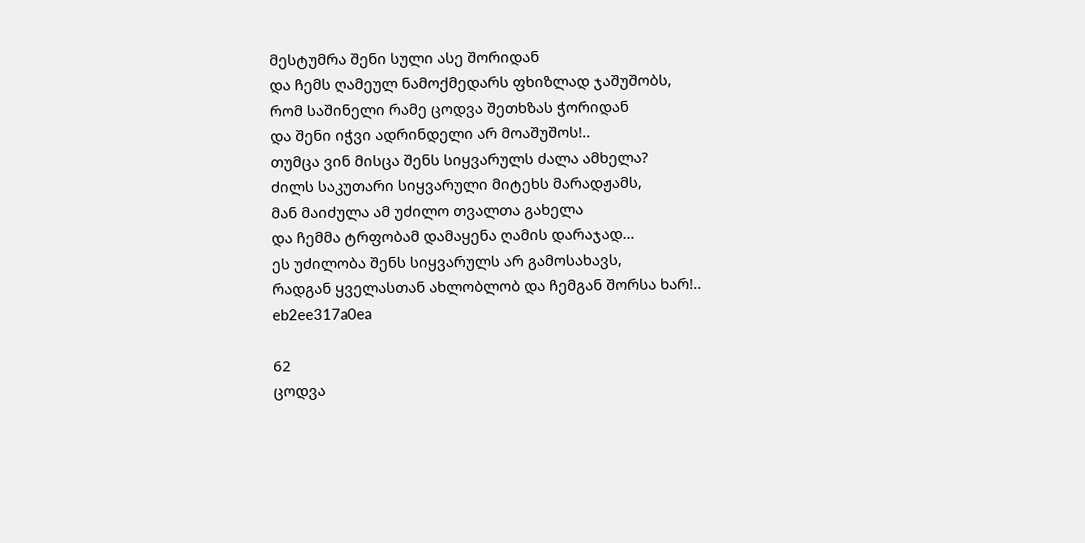მესტუმრა შენი სული ასე შორიდან
და ჩემს ღამეულ ნამოქმედარს ფხიზლად ჯაშუშობს,
რომ საშინელი რამე ცოდვა შეთხზას ჭორიდან
და შენი იჭვი ადრინდელი არ მოაშუშოს!..
თუმცა ვინ მისცა შენს სიყვარულს ძალა ამხელა?
ძილს საკუთარი სიყვარული მიტეხს მარადჟამს,
მან მაიძულა ამ უძილო თვალთა გახელა
და ჩემმა ტრფობამ დამაყენა ღამის დარაჯად…
ეს უძილობა შენს სიყვარულს არ გამოსახავს,
რადგან ყველასთან ახლობლობ და ჩემგან შორსა ხარ!..
eb2ee317a0ea

62
ცოდვა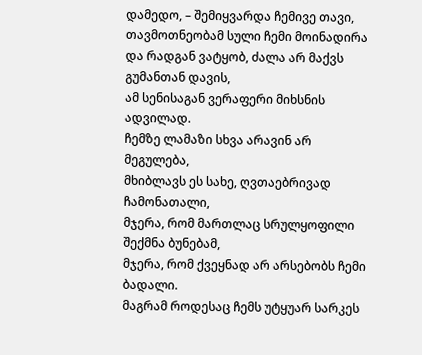დამედო, – შემიყვარდა ჩემივე თავი,
თავმოთნეობამ სული ჩემი მოინადირა
და რადგან ვატყობ, ძალა არ მაქვს გუმანთან დავის,
ამ სენისაგან ვერაფერი მიხსნის ადვილად.
ჩემზე ლამაზი სხვა არავინ არ მეგულება,
მხიბლავს ეს სახე, ღვთაებრივად ჩამონათალი,
მჯერა, რომ მართლაც სრულყოფილი შექმნა ბუნებამ,
მჯერა, რომ ქვეყნად არ არსებობს ჩემი ბადალი.
მაგრამ როდესაც ჩემს უტყუარ სარკეს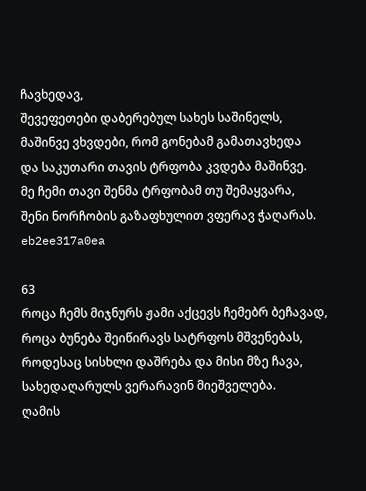ჩავხედავ,
შევეფეთები დაბერებულ სახეს საშინელს,
მაშინვე ვხვდები, რომ გონებამ გამათავხედა
და საკუთარი თავის ტრფობა კვდება მაშინვე.
მე ჩემი თავი შენმა ტრფობამ თუ შემაყვარა,
შენი ნორჩობის გაზაფხულით ვფერავ ჭაღარას.
eb2ee317a0ea

63
როცა ჩემს მიჯნურს ჟამი აქცევს ჩემებრ ბეჩავად,
როცა ბუნება შეიწირავს სატრფოს მშვენებას,
როდესაც სისხლი დაშრება და მისი მზე ჩავა,
სახედაღარულს ვერარავინ მიეშველება.
ღამის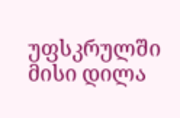უფსკრულში მისი დილა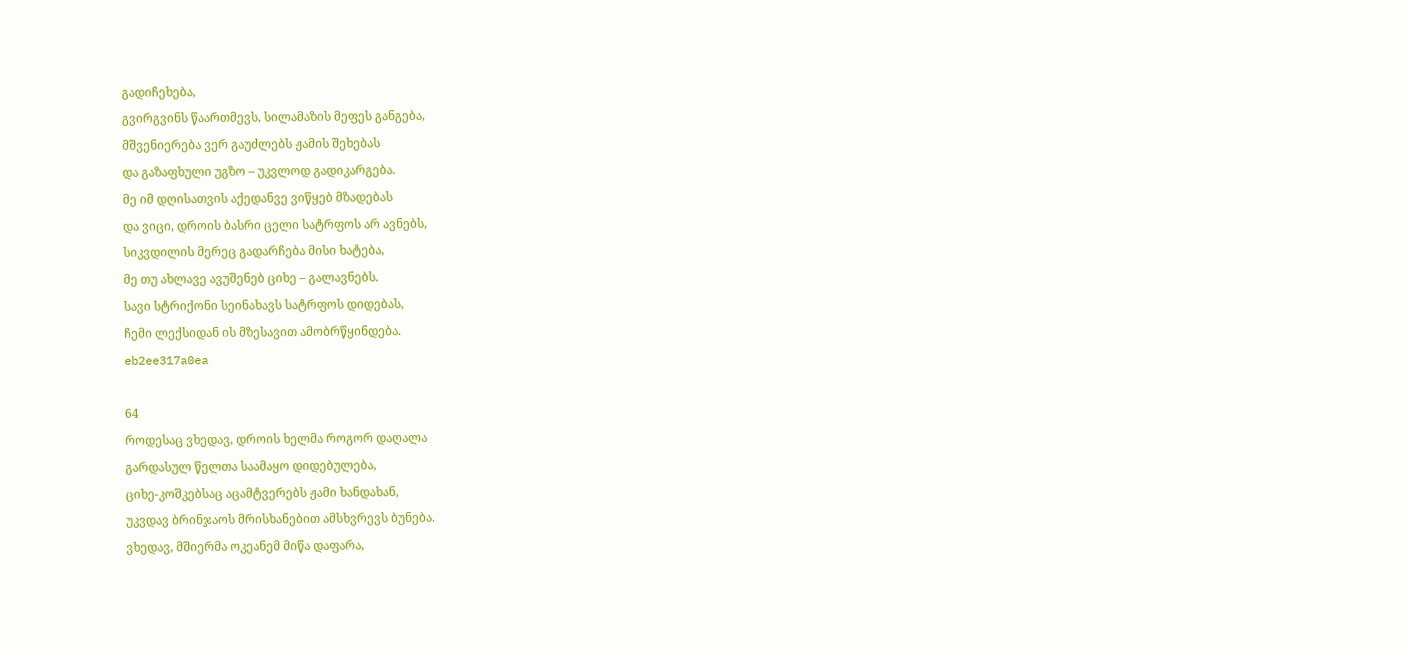გადიჩეხება,
გვირგვინს წაართმევს, სილამაზის მეფეს განგება,
მშვენიერება ვერ გაუძლებს ჟამის შეხებას
და გაზაფხული უგზო – უკვლოდ გადიკარგება.
მე იმ დღისათვის აქედანვე ვიწყებ მზადებას
და ვიცი, დროის ბასრი ცელი სატრფოს არ ავნებს,
სიკვდილის მერეც გადარჩება მისი ხატება,
მე თუ ახლავე ავუშენებ ციხე – გალავნებს.
სავი სტრიქონი სეინახავს სატრფოს დიდებას,
ჩემი ლექსიდან ის მზესავით ამობრწყინდება.
eb2ee317a0ea

64
როდესაც ვხედავ, დროის ხელმა როგორ დაღალა
გარდასულ წელთა საამაყო დიდებულება,
ციხე-კოშკებსაც აცამტვერებს ჟამი ხანდახან,
უკვდავ ბრინჯაოს მრისხანებით ამსხვრევს ბუნება.
ვხედავ, მშიერმა ოკეანემ მიწა დაფარა,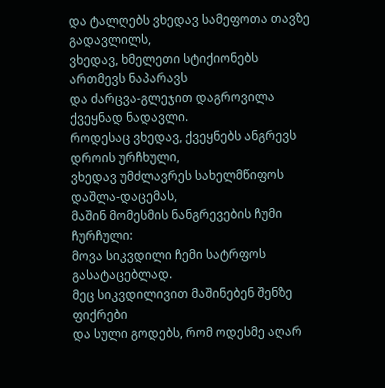და ტალღებს ვხედავ სამეფოთა თავზე გადავლილს,
ვხედავ, ხმელეთი სტიქიონებს ართმევს ნაპარავს
და ძარცვა-გლეჯით დაგროვილა ქვეყნად ნადავლი.
როდესაც ვხედავ, ქვეყნებს ანგრევს დროის ურჩხული,
ვხედავ უმძლავრეს სახელმწიფოს დაშლა-დაცემას,
მაშინ მომესმის ნანგრევების ჩუმი ჩურჩული:
მოვა სიკვდილი ჩემი სატრფოს გასატაცებლად.
მეც სიკვდილივით მაშინებენ შენზე ფიქრები
და სული გოდებს, რომ ოდესმე აღარ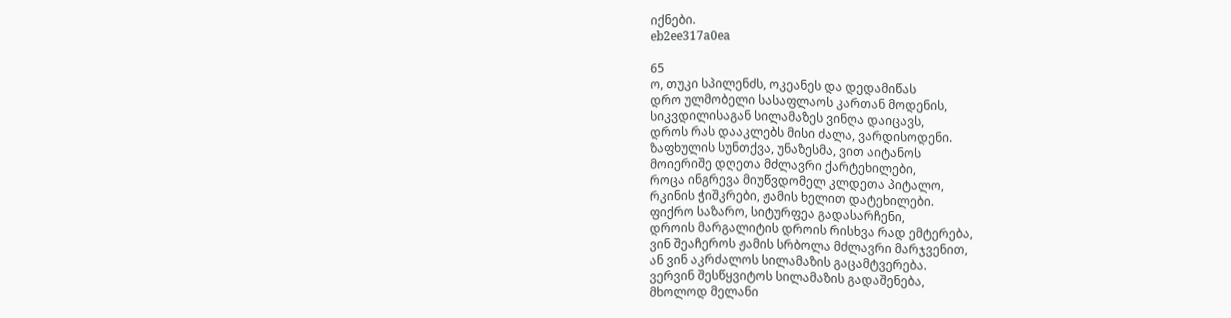იქნები.
eb2ee317a0ea

65
ო, თუკი სპილენძს, ოკეანეს და დედამიწას
დრო ულმობელი სასაფლაოს კართან მოდენის,
სიკვდილისაგან სილამაზეს ვინღა დაიცავს,
დროს რას დააკლებს მისი ძალა, ვარდისოდენი.
ზაფხულის სუნთქვა, უნაზესმა, ვით აიტანოს
მოიერიშე დღეთა მძლავრი ქარტეხილები,
როცა ინგრევა მიუწვდომელ კლდეთა პიტალო,
რკინის ჭიშკრები, ჟამის ხელით დატეხილები.
ფიქრო საზარო, სიტურფეა გადასარჩენი,
დროის მარგალიტის დროის რისხვა რად ემტერება,
ვინ შეაჩეროს ჟამის სრბოლა მძლავრი მარჯვენით,
ან ვინ აკრძალოს სილამაზის გაცამტვერება.
ვერვინ შესწყვიტოს სილამაზის გადაშენება,
მხოლოდ მელანი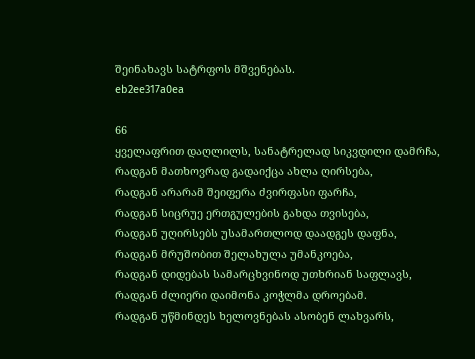შეინახავს სატრფოს მშვენებას.
eb2ee317a0ea

66
ყველაფრით დაღლილს, სანატრელად სიკვდილი დამრჩა,
რადგან მათხოვრად გადაიქცა ახლა ღირსება,
რადგან არარამ შეიფერა ძვირფასი ფარჩა,
რადგან სიცრუე ერთგულების გახდა თვისება,
რადგან უღირსებს უსამართლოდ დაადგეს დაფნა,
რადგან მრუშობით შელახულა უმანკოება,
რადგან დიდებას სამარცხვინოდ უთხრიან საფლავს,
რადგან ძლიერი დაიმონა კოჭლმა დროებამ.
რადგან უწმინდეს ხელოვნებას ასობენ ლახვარს,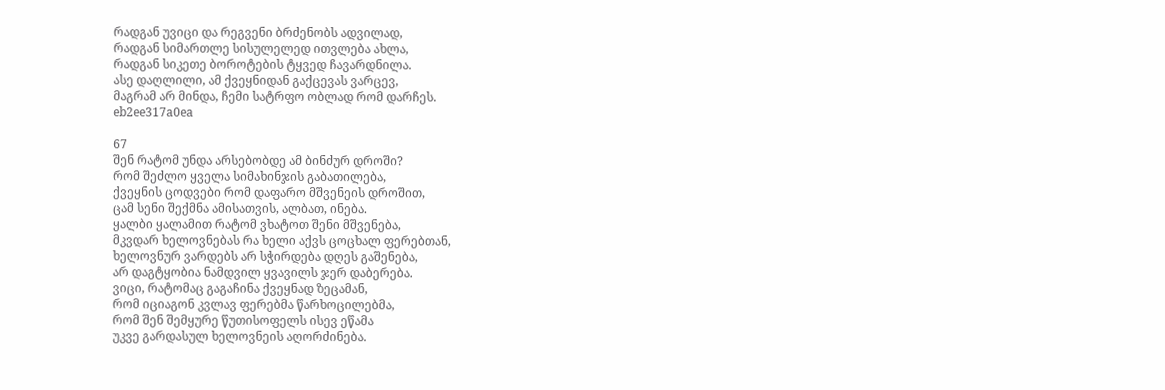რადგან უვიცი და რეგვენი ბრძენობს ადვილად,
რადგან სიმართლე სისულელედ ითვლება ახლა,
რადგან სიკეთე ბოროტების ტყვედ ჩავარდნილა.
ასე დაღლილი, ამ ქვეყნიდან გაქცევას ვარცევ,
მაგრამ არ მინდა, ჩემი სატრფო ობლად რომ დარჩეს.
eb2ee317a0ea

67
შენ რატომ უნდა არსებობდე ამ ბინძურ დროში?
რომ შეძლო ყველა სიმახინჯის გაბათილება,
ქვეყნის ცოდვები რომ დაფარო მშვენეის დროშით,
ცამ სენი შექმნა ამისათვის, ალბათ, ინება.
ყალბი ყალამით რატომ ვხატოთ შენი მშვენება,
მკვდარ ხელოვნებას რა ხელი აქვს ცოცხალ ფერებთან,
ხელოვნურ ვარდებს არ სჭირდება დღეს გაშენება,
არ დაგტყობია ნამდვილ ყვავილს ჯერ დაბერება.
ვიცი, რატომაც გაგაჩინა ქვეყნად ზეცამან,
რომ იციაგონ კვლავ ფერებმა წარხოცილებმა,
რომ შენ შემყურე წუთისოფელს ისევ ეწამა
უკვე გარდასულ ხელოვნეის აღორძინება.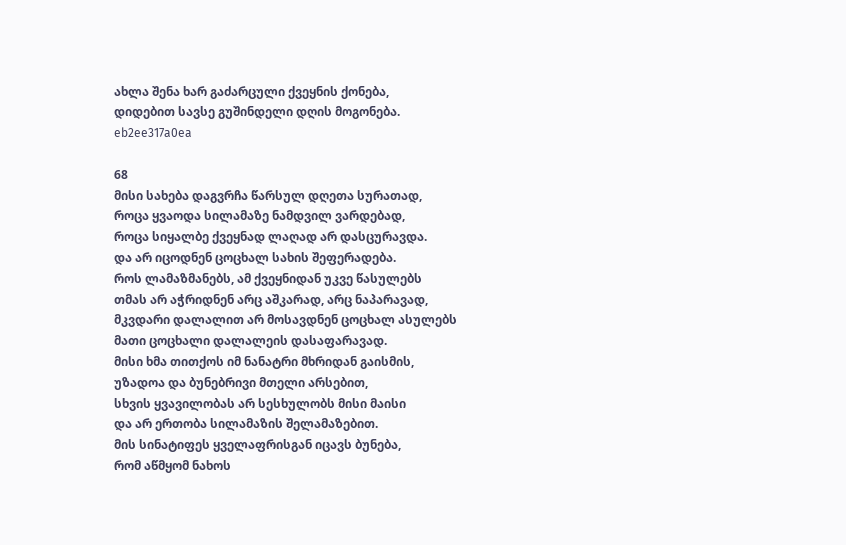ახლა შენა ხარ გაძარცული ქვეყნის ქონება,
დიდებით სავსე გუშინდელი დღის მოგონება.
eb2ee317a0ea

68
მისი სახება დაგვრჩა წარსულ დღეთა სურათად,
როცა ყვაოდა სილამაზე ნამდვილ ვარდებად,
როცა სიყალბე ქვეყნად ლაღად არ დასცურავდა.
და არ იცოდნენ ცოცხალ სახის შეფერადება.
როს ლამაზმანებს, ამ ქვეყნიდან უკვე წასულებს
თმას არ აჭრიდნენ არც აშკარად, არც ნაპარავად,
მკვდარი დალალით არ მოსავდნენ ცოცხალ ასულებს
მათი ცოცხალი დალალეის დასაფარავად.
მისი ხმა თითქოს იმ ნანატრი მხრიდან გაისმის,
უზადოა და ბუნებრივი მთელი არსებით,
სხვის ყვავილობას არ სესხულობს მისი მაისი
და არ ერთობა სილამაზის შელამაზებით.
მის სინატიფეს ყველაფრისგან იცავს ბუნება,
რომ აწმყომ ნახოს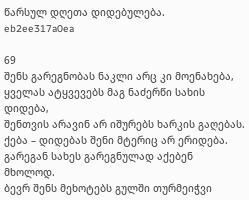წარსულ დღეთა დიდებულება.
eb2ee317a0ea

69
შენს გარეგნობას ნაკლი არც კი მოენახება,
ყველას ატყვევებს მაგ ნაძერწი სახის დიდება,
შენთვის არავინ არ იშურებს ხარკის გაღებას.
ქება – დიდებას შენი მტერიც არ ერიდება.
გარეგან სახეს გარეგნულად აქებენ მხოლოდ.
ბევრ შენს მეხოტებს გულში თურმეიჭვი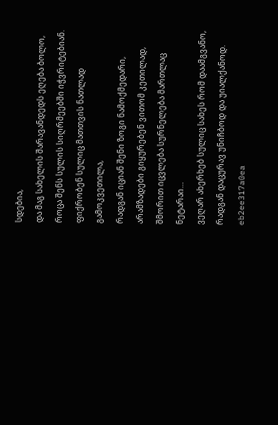სდებია,
და მაგ სახელის შარავანდედს ეღება ბოლო,
როცა შენს სულის სიღრმეებში იჭვრიტებიან.
ფიქრობენ სულიც მათთვის ნათლად გამოკვეთილა,
რადგან იციან შენი ზოგი ნამოქმედარი,
არამზადები გიყურებენ ვითომ კეთილად,
შმორით იცვლება სურნელება მართლაც ნეტარაი…
ვეღარ ახერხებ სულიც სახეს რომ დაამგვანო,
რადგან დაცურავ უნიჩბოდ და უიალქანოდ.
eb2ee317a0ea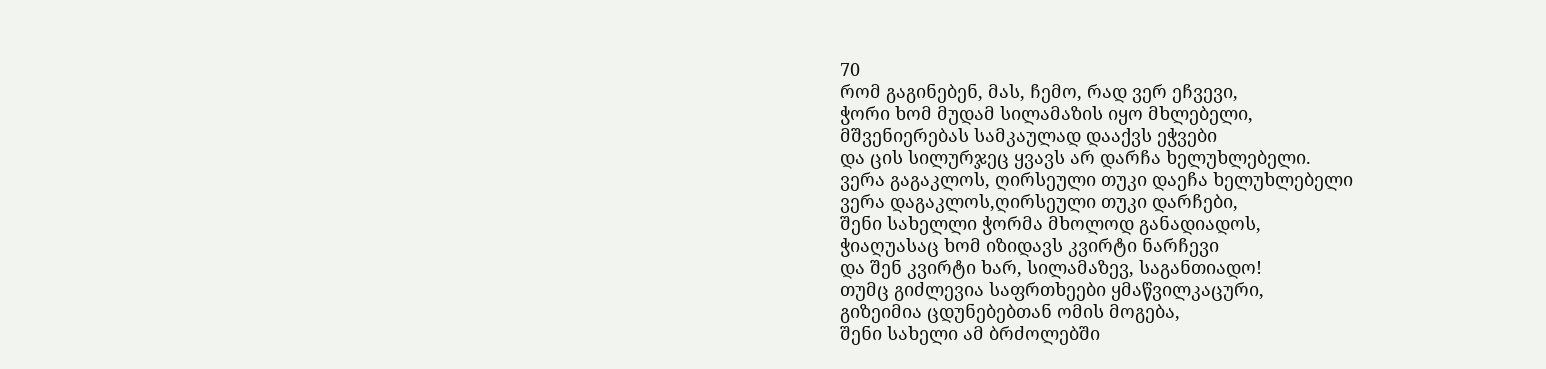70
რომ გაგინებენ, მას, ჩემო, რად ვერ ეჩვევი,
ჭორი ხომ მუდამ სილამაზის იყო მხლებელი,
მშვენიერებას სამკაულად დააქვს ეჭვები
და ცის სილურჯეც ყვავს არ დარჩა ხელუხლებელი.
ვერა გაგაკლოს, ღირსეული თუკი დაეჩა ხელუხლებელი
ვერა დაგაკლოს,ღირსეული თუკი დარჩები,
შენი სახელლი ჭორმა მხოლოდ განადიადოს,
ჭიაღუასაც ხომ იზიდავს კვირტი ნარჩევი
და შენ კვირტი ხარ, სილამაზევ, საგანთიადო!
თუმც გიძლევია საფრთხეები ყმაწვილკაცური,
გიზეიმია ცდუნებებთან ომის მოგება,
შენი სახელი ამ ბრძოლებში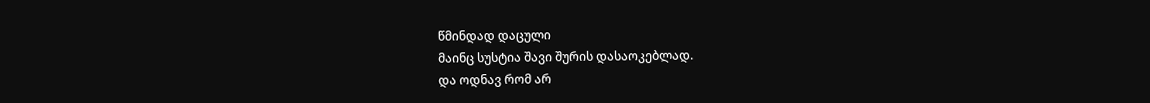წმინდად დაცული
მაინც სუსტია შავი შურის დასაოკებლად.
და ოდნავ რომ არ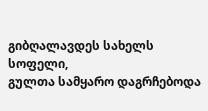გიბღალავდეს სახელს სოფელი,
გულთა სამყარო დაგრჩებოდა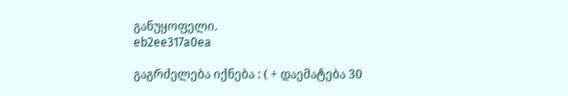განუყოფელი.
eb2ee317a0ea

გაგრძელება იქნება : ( + დაემატება 30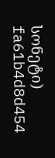სონეტი)
fa61b4d8d454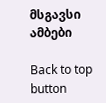მსგავსი ამბები

Back to top button